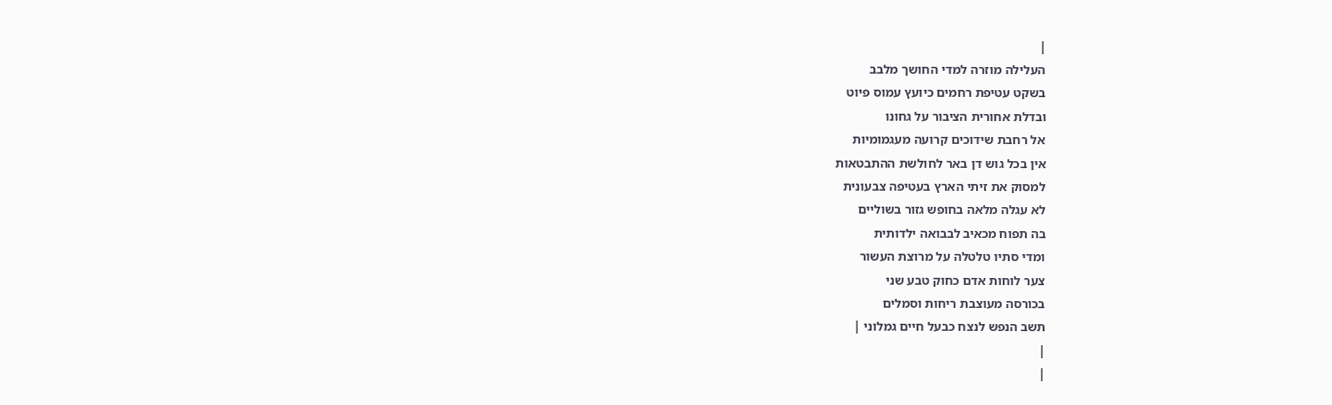|
העלילה מוזרה למדי החושך מלבב
בשקט עטיפת רחמים כיועץ עמוס פיוט
ובדלת אחורית הציבור על גחונו
אל רחבת שידוכים קרועה מעגמומיות
אין בכל גוש דן באר לחולשת ההתבטאות
למסוק את זיתי הארץ בעטיפה צבעונית
לא עגלה מלאה בחופש גזור בשוליים
בה תפוח מכאיב לבבואה ילדותית
ומדי סתיו טלטלה על מרוצת העשור
צער לוחות אדם כחוק טבע שני
בכורסה מעוצבת ריחות וסמלים
תשב הנפש לנצח כבעל חיים גמלוני |
|
|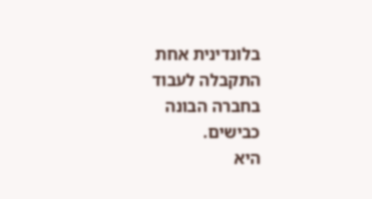בלונדינית אחת
התקבלה לעבוד
בחברה הבונה
כבישים.
היא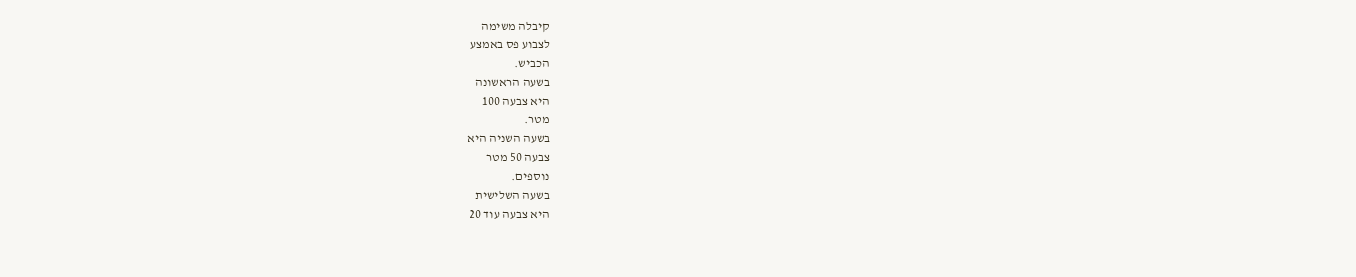קיבלה משימה
לצבוע פס באמצע
הכביש.
בשעה הראשונה
היא צבעה 100
מטר.
בשעה השניה היא
צבעה 50 מטר
נוספים.
בשעה השלישית
היא צבעה עוד 20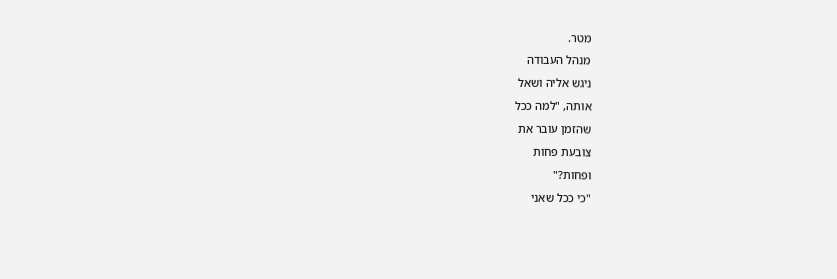מטר.
מנהל העבודה
ניגש אליה ושאל
אותה, "למה ככל
שהזמן עובר את
צובעת פחות
ופחות?"
"כי ככל שאני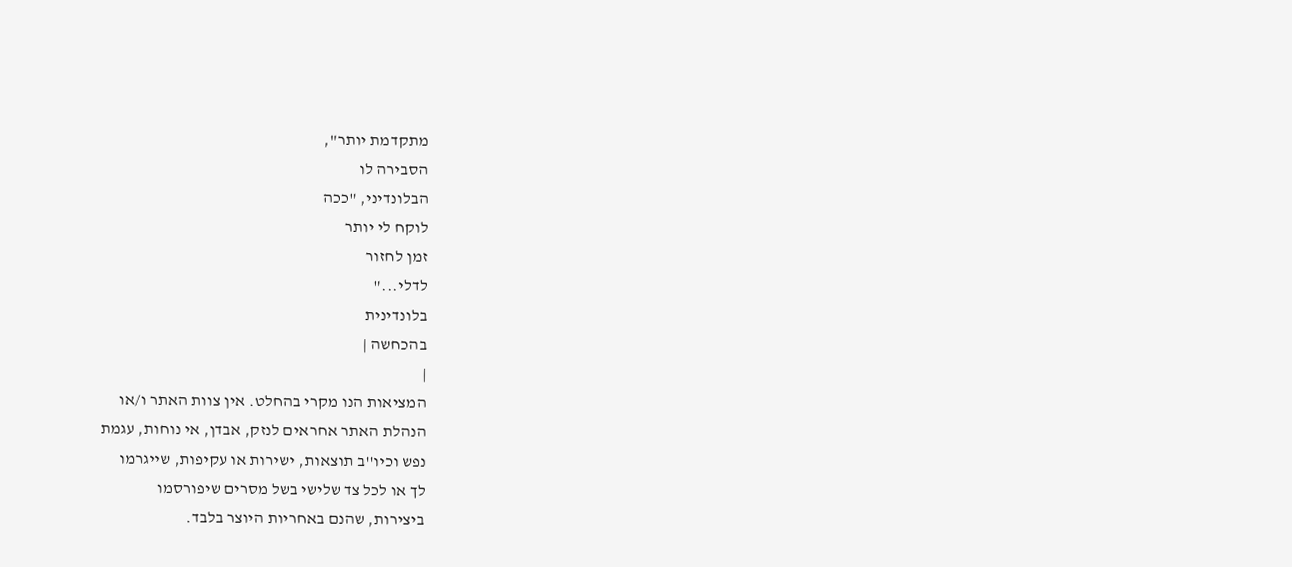מתקדמת יותר",
הסבירה לו
הבלונדיני, "ככה
לוקח לי יותר
זמן לחזור
לדלי..."
בלונדינית
בהכחשה |
|
המציאות הנו מקרי בהחלט. אין צוות האתר ו/או
הנהלת האתר אחראים לנזק, אבדן, אי נוחות, עגמת
נפש וכיו''ב תוצאות, ישירות או עקיפות, שייגרמו
לך או לכל צד שלישי בשל מסרים שיפורסמו
ביצירות, שהנם באחריות היוצר בלבד.